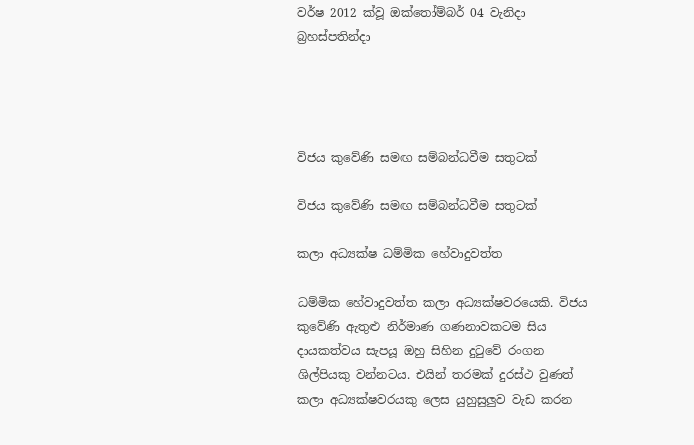වර්ෂ 2012 ක්වූ ඔක්තෝම්බර් 04 වැනිදා බ්‍රහස්පතින්දා




විජය කුවේණි සමඟ සම්බන්ධවීම සතුටක්

විජය කුවේණි සමඟ සම්බන්ධවීම සතුටක්

කලා අධ්‍යක්ෂ ධම්මික හේවාදුවත්ත

ධම්මික හේවාදුවත්ත කලා අධ්‍යක්ෂවරයෙකි. විජය කුවේණි ඇතුළු නිර්මාණ ගණනාවකටම සිය දායකත්වය සැපයූ ඔහු සිහින දුටුවේ රංගන ශිල්පියකු වන්නටය. එයින් තරමක් දුරස්ථ වුණත් කලා අධ්‍යක්ෂවරයකු ලෙස යුහුසුලුව වැඩ කරන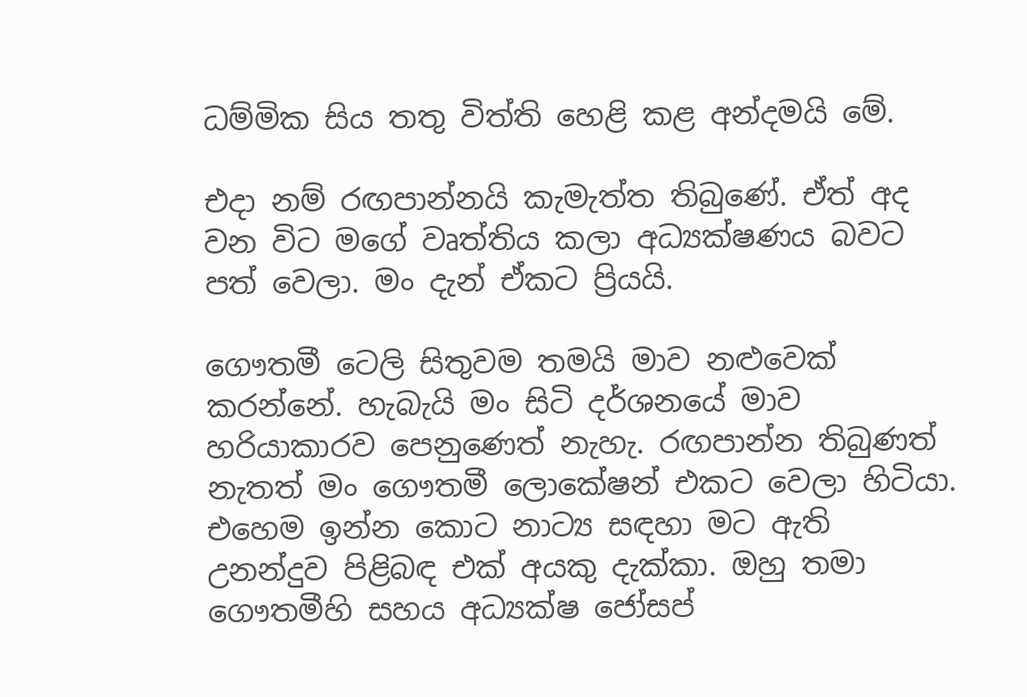ධම්මික සිය තතු විත්ති හෙළි කළ අන්දමයි මේ.

එදා නම් රඟපාන්නයි කැමැත්ත තිබුණේ. ඒත් අද වන විට මගේ වෘත්තිය කලා අධ්‍යක්ෂණය බවට පත් වෙලා. මං දැන් ඒකට ප්‍රියයි.

ගෞතමී ටෙලි සිතුවම තමයි මාව නළුවෙක් කරන්නේ. හැබැයි මං සිටි දර්ශනයේ මාව හරියාකාරව පෙනුණෙත් නැහැ. රඟපාන්න තිබුණත් නැතත් මං ගෞතමී ලොකේෂන් එකට වෙලා හිටියා. එහෙම ඉන්න කොට නාට්‍ය සඳහා මට ඇති උනන්දුව පිළිබඳ එක් අයකු දැක්කා. ඔහු තමා ගෞතමීහි සහය අධ්‍යක්ෂ ජෝසප්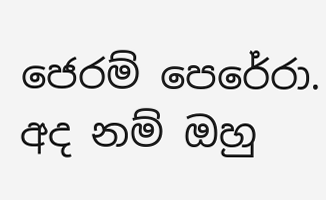ජෙරම් පෙරේරා. අද නම් ඔහු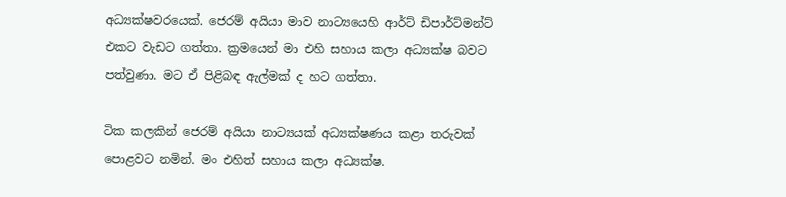අධ්‍යක්ෂවරයෙක්. ජෙරම් අයියා මාව නාට්‍යයෙහි ආර්ට් ඩිපාර්ට්මන්ට් එකට වැඩට ගත්තා. ක්‍රමයෙන් මා එහි සහාය කලා අධ්‍යක්ෂ බවට පත්වුණා. මට ඒ පිළිබඳ ඇල්මක් ද හට ගත්තා.

ටික කලකින් ජෙරම් අයියා නාට්‍යයක් අධ්‍යක්ෂණය කළා තරුවක් පොළවට නමින්. මං එහිත් සහාය කලා අධ්‍යක්ෂ.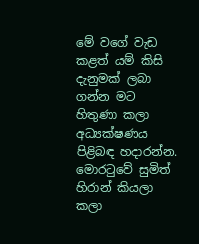මේ වගේ වැඩ කළත් යම් කිසි දැනුමක් ලබා ගන්න මට හිතුණා කලා අධ්‍යක්ෂණය පිළිබඳ හදාරන්න. මොරටුවේ සුමිත් හිරාන් කියලා කලා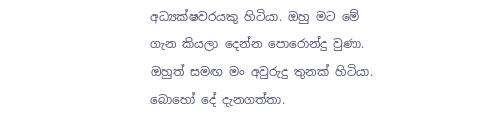අධ්‍යක්ෂවරයකු හිටියා. ඔහු මට මේ ගැන කියලා දෙන්න පොරොන්දු වුණා. ඔහුත් සමඟ මං අවුරුදු තුනක් හිටියා. බොහෝ දේ දැනගත්තා.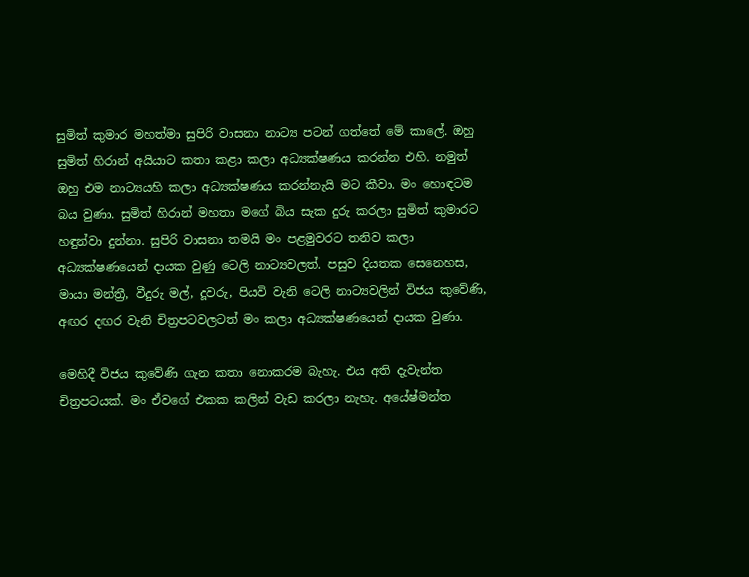සුමිත් කුමාර මහත්මා සුපිරි වාසනා නාට්‍ය පටන් ගත්තේ මේ කාලේ. ඔහු සුමිත් හිරාන් අයියාට කතා කළා කලා අධ්‍යක්ෂණය කරන්න එහි. නමුත් ඔහු එම නාට්‍යයහි කලා අධ්‍යක්ෂණය කරන්නැයි මට කීවා. මං හොඳටම බය වුණා. සුමිත් හිරාන් මහතා මගේ බිය සැක දුරු කරලා සුමිත් කුමාරට හඳුන්වා දුන්නා. සුපිරි වාසනා තමයි මං පළමුවරට තනිව කලා අධ්‍යක්ෂණයෙන් දායක වුණු ටෙලි නාට්‍යවලත්. පසුව දියතක සෙනෙහස, මායා මන්ත්‍රී, වීදුරු මල්, දූවරු, පියවි වැනි ටෙලි නාට්‍යවලින් විජය කුවේණි, අඟර දඟර වැනි චිත්‍රපටවලටත් මං කලා අධ්‍යක්ෂණයෙන් දායක වුණා.

මෙහිදී විජය කුවේණි ගැන කතා නොකරම බැහැ. එය අති දැවැන්ත චිත්‍රපටයක්. මං ඒවගේ එකක කලින් වැඩ කරලා නැහැ. අයේෂ්මන්ත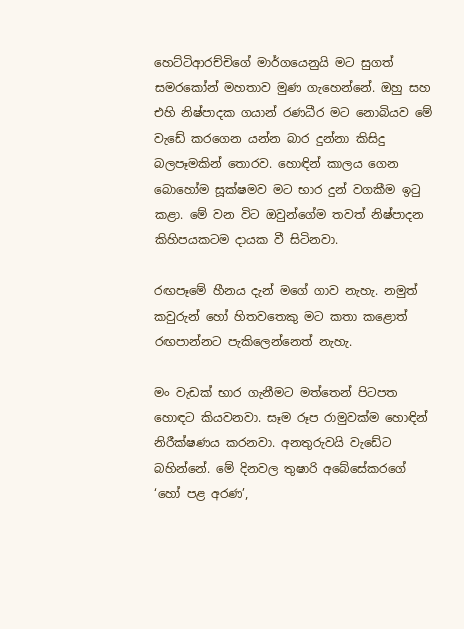හෙට්ටිආරච්චිගේ මාර්ගයෙනුයි මට සුගත් සමරකෝන් මහතාව මුණ ගැහෙන්නේ. ඔහු සහ එහි නිෂ්පාදක ගයාන් රණධීර මට නොබියව මේ වැඩේ කරගෙන යන්න බාර දුන්නා කිසිදු බලපෑමකින් තොරව. හොඳින් කාලය ගෙන බොහෝම සූක්ෂමව මට භාර දුන් වගකීම ඉටු කළා. මේ වන විට ඔවුන්ගේම තවත් නිෂ්පාදන කිහිපයකටම දායක වී සිටිනවා.

රඟපෑමේ හීනය දැන් මගේ ගාව නැහැ. නමුත් කවුරුන් හෝ හිතවතෙකු මට කතා කළොත් රඟපාන්නට පැකිලෙන්නෙත් නැහැ.

මං වැඩක් භාර ගැනීමට මත්තෙන් පිටපත හොඳට කියවනවා. සෑම රූප රාමුවක්ම හොඳින් නිරීක්ෂණය කරනවා. අනතුරුවයි වැඩේට බහින්නේ. මේ දිනවල තුෂාරි අබේසේකරගේ ‘හෝ පළ අරණ’,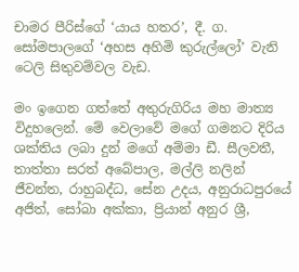චාමර පීරිස්ගේ ‘යාය හතර’, දී. ග. සෝමපාලගේ ‘අහස අහිමි කුරුල්ලෝ’ වැනි ටෙලි සිතුවම්වල වැඩ.

මං ඉගෙන ගත්තේ අතුරුගිරිය මහ මාත්‍ය විදුහලෙන්. මේ වෙලාවේ මගේ ගමනට දිරිය ශක්තිය ලබා දුන් මගේ අම්මා ඩී. සීලවතී, තාත්තා සරත් අබේපාල, මල්ලි නලින් ජීවන්ත, රාහුබද්ධ, සේන උදය, අනුරාධපුරයේ අජිත්, සෝබා අක්කා, ප්‍රියාන් අනුර ශ්‍රී,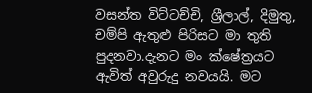වසන්ත විට්ටච්චි, ශ්‍රීලාල්, දිමුතු, චම්පි ඇතුළු පිරිසට මා තුති පුදනවා.දැනට මං ක්ෂේත්‍රයට ඇවිත් අවුරුදු නවයයි. මට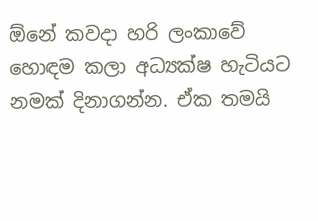ඕනේ කවදා හරි ලංකාවේ හොඳම කලා අධ්‍යක්ෂ හැටියට නමක් දිනාගන්න. ඒක තමයි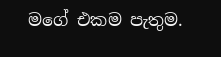මගේ එකම පැතුම.